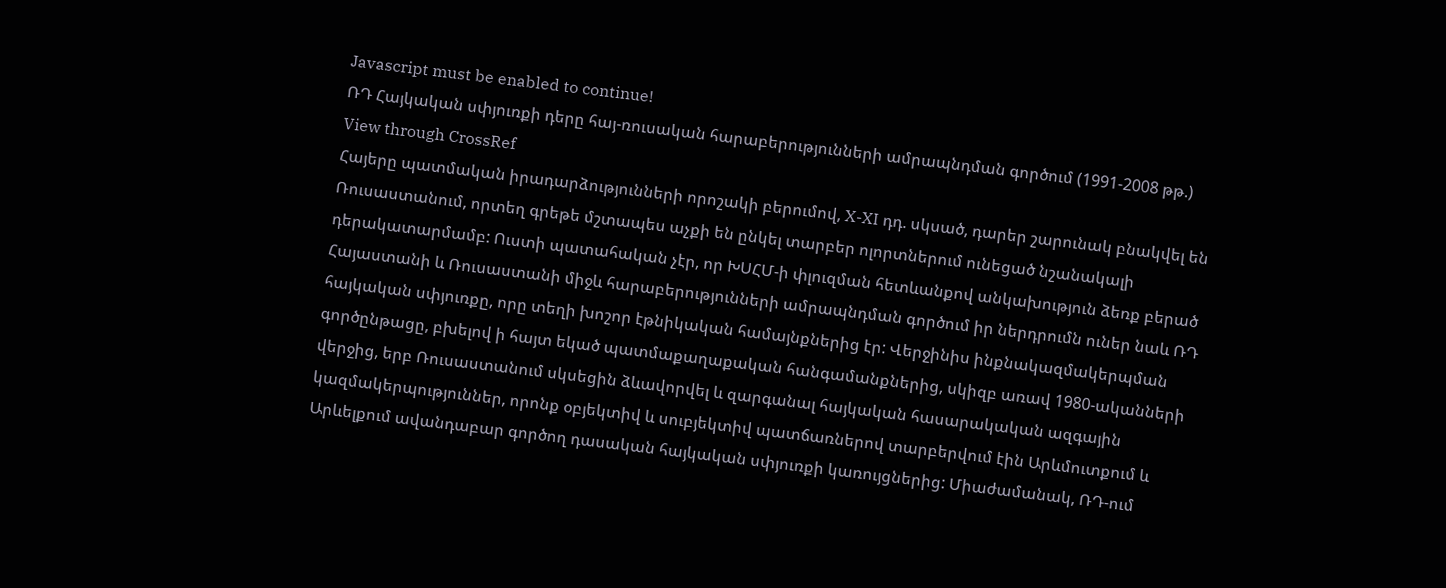Javascript must be enabled to continue!
ՌԴ Հայկական սփյուռքի դերը հայ-ռուսական հարաբերությունների ամրապնդման գործում (1991-2008 թթ.)
View through CrossRef
Հայերը պատմական իրադարձությունների որոշակի բերումով, X-XI դդ. սկսած, դարեր շարունակ բնակվել են Ռուսաստանում, որտեղ գրեթե մշտապես աչքի են ընկել տարբեր ոլորտներում ունեցած նշանակալի դերակատարմամբ: Ուստի պատահական չէր, որ ԽՍՀՄ-ի փլուզման հետևանքով անկախություն ձեռք բերած Հայաստանի և Ռուսաստանի միջև հարաբերությունների ամրապնդման գործում իր ներդրումն ուներ նաև ՌԴ հայկական սփյուռքը, որը տեղի խոշոր էթնիկական համայնքներից էր: Վերջինիս ինքնակազմակերպման գործընթացը, բխելով ի հայտ եկած պատմաքաղաքական հանգամանքներից, սկիզբ առավ 1980-ականների վերջից, երբ Ռուսաստանում սկսեցին ձևավորվել և զարգանալ հայկական հասարակական ազգային կազմակերպություններ, որոնք օբյեկտիվ և սուբյեկտիվ պատճառներով տարբերվում էին Արևմուտքում և Արևելքում ավանդաբար գործող դասական հայկական սփյուռքի կառույցներից: Միաժամանակ, ՌԴ-ում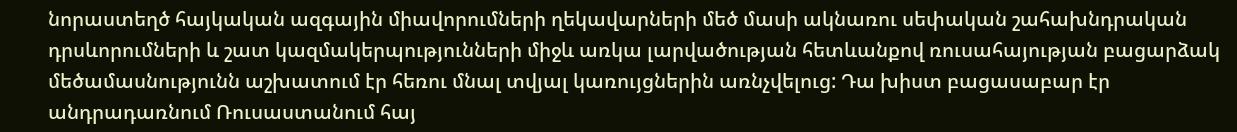նորաստեղծ հայկական ազգային միավորումների ղեկավարների մեծ մասի ակնառու սեփական շահախնդրական դրսևորումների և շատ կազմակերպությունների միջև առկա լարվածության հետևանքով ռուսահայության բացարձակ մեծամասնությունն աշխատում էր հեռու մնալ տվյալ կառույցներին առնչվելուց: Դա խիստ բացասաբար էր անդրադառնում Ռուսաստանում հայ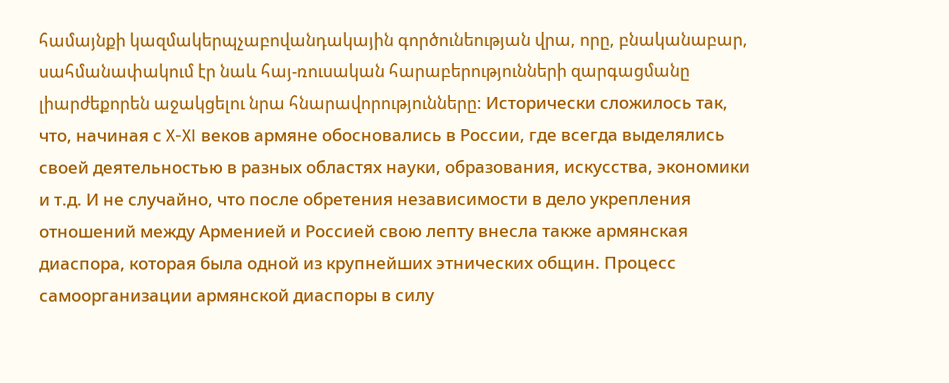համայնքի կազմակերպչաբովանդակային գործունեության վրա, որը, բնականաբար, սահմանափակում էր նաև հայ-ռուսական հարաբերությունների զարգացմանը լիարժեքորեն աջակցելու նրա հնարավորությունները: Исторически сложилось так, что, начиная с X-XI веков армяне обосновались в России, где всегда выделялись своей деятельностью в разных областях науки, образования, искусства, экономики и т.д. И не случайно, что после обретения независимости в дело укрепления отношений между Арменией и Россией свою лепту внесла также армянская диаспора, которая была одной из крупнейших этнических общин. Процесс самоорганизации армянской диаспоры в силу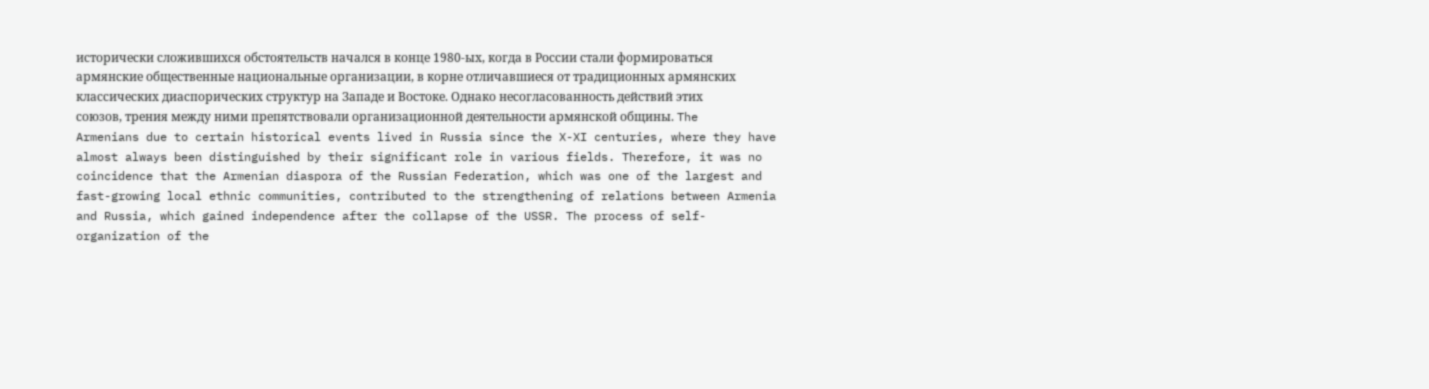исторически сложившихся обстоятельств начался в конце 1980-ых, когда в России стали формироваться армянские общественные национальные организации, в корне отличавшиеся от традиционных армянских классических диаспорических структур на Западе и Востоке. Однако несогласованность действий этих союзов, трения между ними препятствовали организационной деятельности армянской общины. The Armenians due to certain historical events lived in Russia since the X-XI centuries, where they have almost always been distinguished by their significant role in various fields. Therefore, it was no coincidence that the Armenian diaspora of the Russian Federation, which was one of the largest and fast-growing local ethnic communities, contributed to the strengthening of relations between Armenia and Russia, which gained independence after the collapse of the USSR. The process of self-organization of the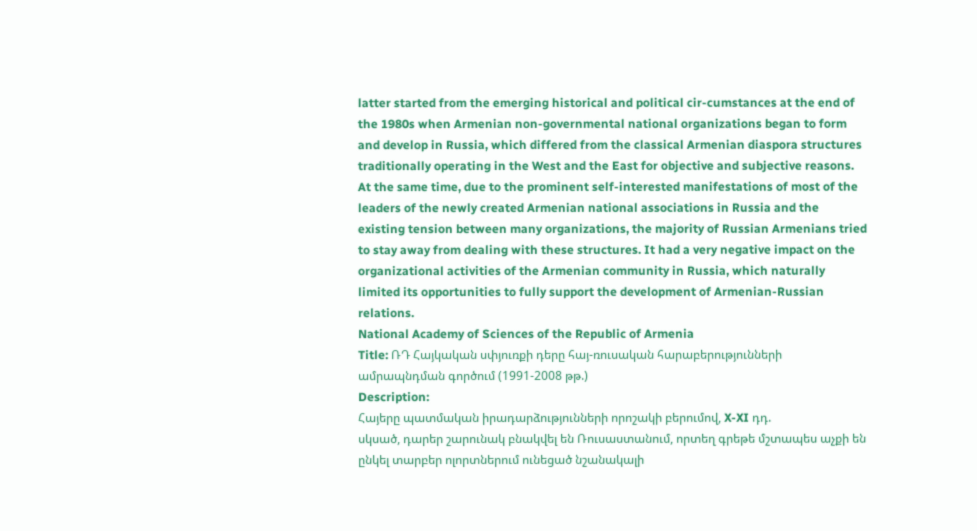latter started from the emerging historical and political cir-cumstances at the end of the 1980s when Armenian non-governmental national organizations began to form and develop in Russia, which differed from the classical Armenian diaspora structures traditionally operating in the West and the East for objective and subjective reasons. At the same time, due to the prominent self-interested manifestations of most of the leaders of the newly created Armenian national associations in Russia and the existing tension between many organizations, the majority of Russian Armenians tried to stay away from dealing with these structures. It had a very negative impact on the organizational activities of the Armenian community in Russia, which naturally limited its opportunities to fully support the development of Armenian-Russian relations.
National Academy of Sciences of the Republic of Armenia
Title: ՌԴ Հայկական սփյուռքի դերը հայ-ռուսական հարաբերությունների ամրապնդման գործում (1991-2008 թթ.)
Description:
Հայերը պատմական իրադարձությունների որոշակի բերումով, X-XI դդ.
սկսած, դարեր շարունակ բնակվել են Ռուսաստանում, որտեղ գրեթե մշտապես աչքի են ընկել տարբեր ոլորտներում ունեցած նշանակալի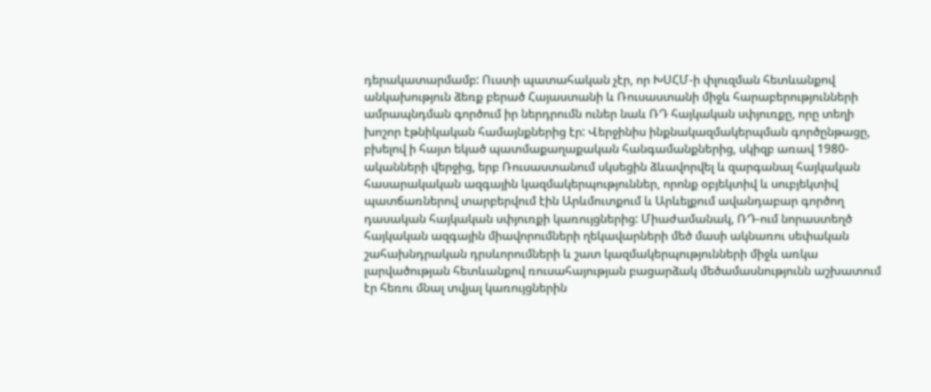դերակատարմամբ: Ուստի պատահական չէր, որ ԽՍՀՄ-ի փլուզման հետևանքով անկախություն ձեռք բերած Հայաստանի և Ռուսաստանի միջև հարաբերությունների ամրապնդման գործում իր ներդրումն ուներ նաև ՌԴ հայկական սփյուռքը, որը տեղի խոշոր էթնիկական համայնքներից էր: Վերջինիս ինքնակազմակերպման գործընթացը, բխելով ի հայտ եկած պատմաքաղաքական հանգամանքներից, սկիզբ առավ 1980-ականների վերջից, երբ Ռուսաստանում սկսեցին ձևավորվել և զարգանալ հայկական հասարակական ազգային կազմակերպություններ, որոնք օբյեկտիվ և սուբյեկտիվ պատճառներով տարբերվում էին Արևմուտքում և Արևելքում ավանդաբար գործող դասական հայկական սփյուռքի կառույցներից: Միաժամանակ, ՌԴ-ում նորաստեղծ հայկական ազգային միավորումների ղեկավարների մեծ մասի ակնառու սեփական շահախնդրական դրսևորումների և շատ կազմակերպությունների միջև առկա լարվածության հետևանքով ռուսահայության բացարձակ մեծամասնությունն աշխատում էր հեռու մնալ տվյալ կառույցներին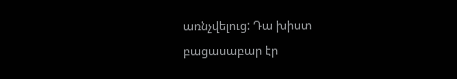առնչվելուց: Դա խիստ բացասաբար էր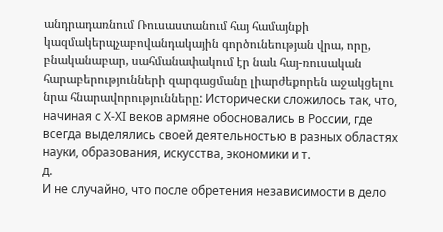անդրադառնում Ռուսաստանում հայ համայնքի կազմակերպչաբովանդակային գործունեության վրա, որը, բնականաբար, սահմանափակում էր նաև հայ-ռուսական հարաբերությունների զարգացմանը լիարժեքորեն աջակցելու նրա հնարավորությունները: Исторически сложилось так, что, начиная с X-XI веков армяне обосновались в России, где всегда выделялись своей деятельностью в разных областях науки, образования, искусства, экономики и т.
д.
И не случайно, что после обретения независимости в дело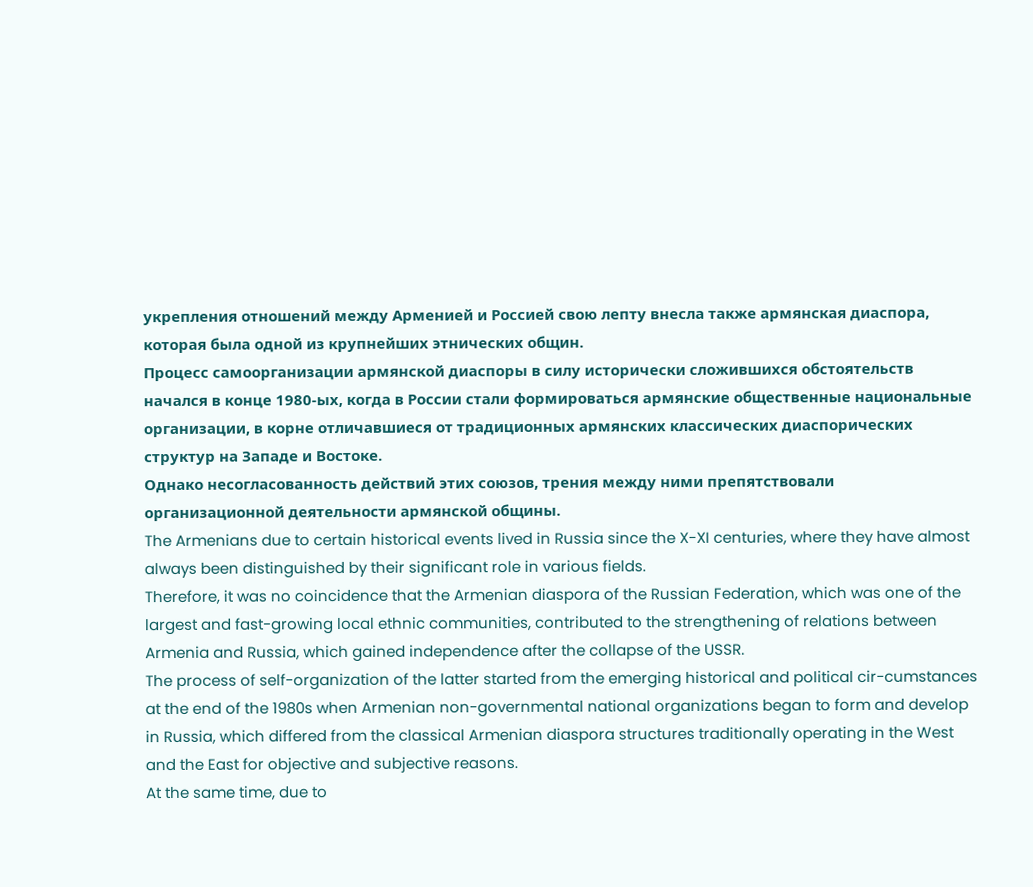укрепления отношений между Арменией и Россией свою лепту внесла также армянская диаспора, которая была одной из крупнейших этнических общин.
Процесс самоорганизации армянской диаспоры в силу исторически сложившихся обстоятельств начался в конце 1980-ых, когда в России стали формироваться армянские общественные национальные организации, в корне отличавшиеся от традиционных армянских классических диаспорических структур на Западе и Востоке.
Однако несогласованность действий этих союзов, трения между ними препятствовали организационной деятельности армянской общины.
The Armenians due to certain historical events lived in Russia since the X-XI centuries, where they have almost always been distinguished by their significant role in various fields.
Therefore, it was no coincidence that the Armenian diaspora of the Russian Federation, which was one of the largest and fast-growing local ethnic communities, contributed to the strengthening of relations between Armenia and Russia, which gained independence after the collapse of the USSR.
The process of self-organization of the latter started from the emerging historical and political cir-cumstances at the end of the 1980s when Armenian non-governmental national organizations began to form and develop in Russia, which differed from the classical Armenian diaspora structures traditionally operating in the West and the East for objective and subjective reasons.
At the same time, due to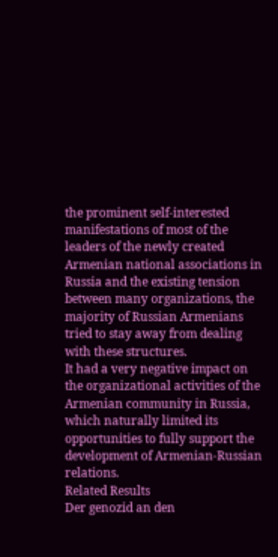the prominent self-interested manifestations of most of the leaders of the newly created Armenian national associations in Russia and the existing tension between many organizations, the majority of Russian Armenians tried to stay away from dealing with these structures.
It had a very negative impact on the organizational activities of the Armenian community in Russia, which naturally limited its opportunities to fully support the development of Armenian-Russian relations.
Related Results
Der genozid an den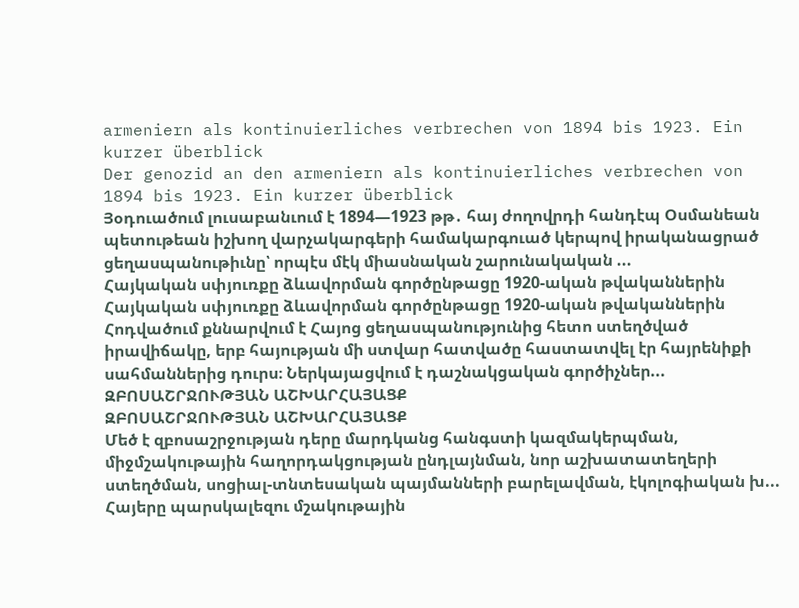armeniern als kontinuierliches verbrechen von 1894 bis 1923. Ein kurzer überblick
Der genozid an den armeniern als kontinuierliches verbrechen von 1894 bis 1923. Ein kurzer überblick
Յօդուածում լուսաբանւում է 1894—1923 թթ․ հայ ժողովրդի հանդէպ Օսմանեան պետութեան իշխող վարչակարգերի համակարգուած կերպով իրականացրած ցեղասպանութիւնը՝ որպէս մէկ միասնական շարունակական ...
Հայկական սփյուռքը ձևավորման գործընթացը 1920-ական թվականներին
Հայկական սփյուռքը ձևավորման գործընթացը 1920-ական թվականներին
Հոդվածում քննարվում է Հայոց ցեղասպանությունից հետո ստեղծված իրավիճակը, երբ հայության մի ստվար հատվածը հաստատվել էր հայրենիքի սահմաններից դուրս։ Ներկայացվում է դաշնակցական գործիչներ...
ԶԲՈՍԱՇՐՋՈՒԹՅԱՆ ԱՇԽԱՐՀԱՅԱՑՔ
ԶԲՈՍԱՇՐՋՈՒԹՅԱՆ ԱՇԽԱՐՀԱՅԱՑՔ
Մեծ է զբոսաշրջության դերը մարդկանց հանգստի կազմակերպման, միջմշակութային հաղորդակցության ընդլայնման, նոր աշխատատեղերի ստեղծման, սոցիալ-տնտեսական պայմանների բարելավման, էկոլոգիական խ...
Հայերը պարսկալեզու մշակութային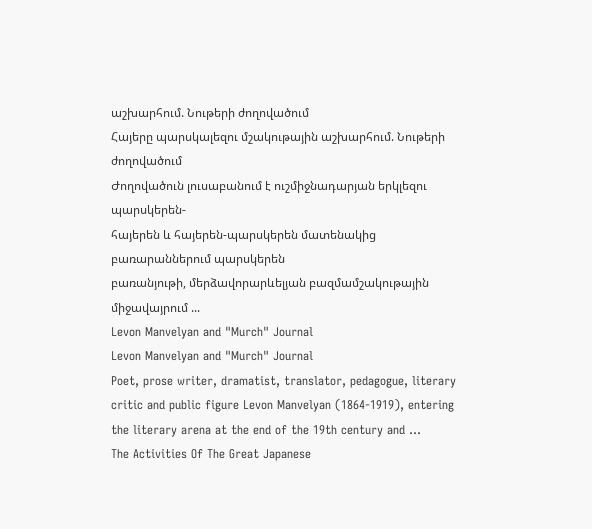աշխարհում. Նութերի ժողովածում
Հայերը պարսկալեզու մշակութային աշխարհում. Նութերի ժողովածում
Ժողովածուն լուսաբանում է ուշմիջնադարյան երկլեզու պարսկերեն-
հայերեն և հայերեն-պարսկերեն մատենակից բառարաններում պարսկերեն
բառանյութի, մերձավորարևելյան բազմամշակութային միջավայրում ...
Levon Manvelyan and "Murch" Journal
Levon Manvelyan and "Murch" Journal
Poet, prose writer, dramatist, translator, pedagogue, literary critic and public figure Levon Manvelyan (1864-1919), entering the literary arena at the end of the 19th century and ...
The Activities Of The Great Japanese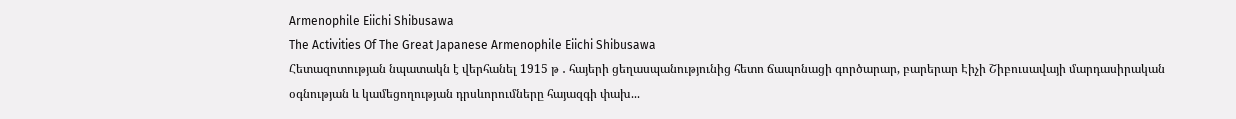Armenophile Eiichi Shibusawa
The Activities Of The Great Japanese Armenophile Eiichi Shibusawa
Հետազոտության նպատակն է վերհանել 1915 թ ․ հայերի ցեղասպանությունից հետո ճապոնացի գործարար, բարերար Էիչի Շիբուսավայի մարդասիրական օգնության և կամեցողության դրսևորումները հայազգի փախ...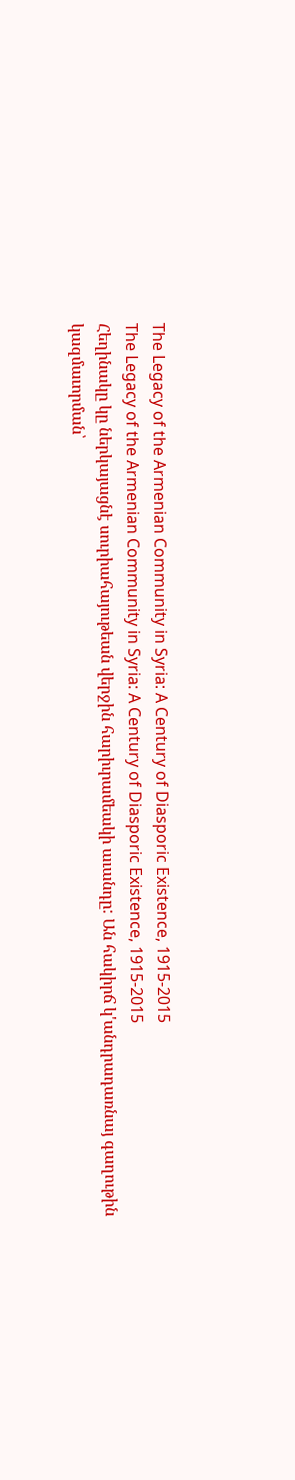The Legacy of the Armenian Community in Syria: A Century of Diasporic Existence, 1915-2015
The Legacy of the Armenian Community in Syria: A Century of Diasporic Existence, 1915-2015
Հեղինակը կը ներկայացնէ սուրիահայութեան վերջին հարիւրամեակի աւանդը: Ան հակիրճ կ'անդրադառնայ գաղութին կազմաւորման՝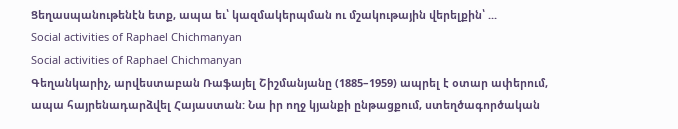Ցեղասպանութենէն ետք, ապա եւ՝ կազմակերպման ու մշակութային վերելքին՝ ...
Social activities of Raphael Chichmanyan
Social activities of Raphael Chichmanyan
Գեղանկարիչ, արվեստաբան Ռաֆայել Շիշմանյանը (1885–1959) ապրել է օտար ափերում, ապա հայրենադարձվել Հայաստան: Նա իր ողջ կյանքի ընթացքում, ստեղծագործական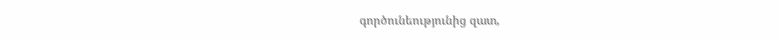գործունեությունից զատ,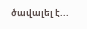ծավալել է...